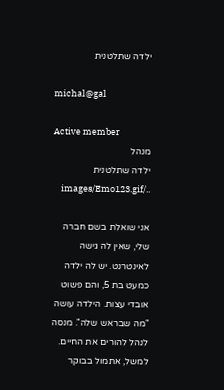ילדה שתלטנית

michal@gal

Active member
מנהל
ילדה שתלטנית ../images/Emo123.gif

אני שואלת בשם חברה שלי, שאין לה גישה לאינטרנט. יש לה ילדה כמעט בת 5, והם פשוט אובדי עצות. הילדה עושה "מה שבראש שלה". מנסה לנהל להורים את החיים. למשל, אתמול בבוקר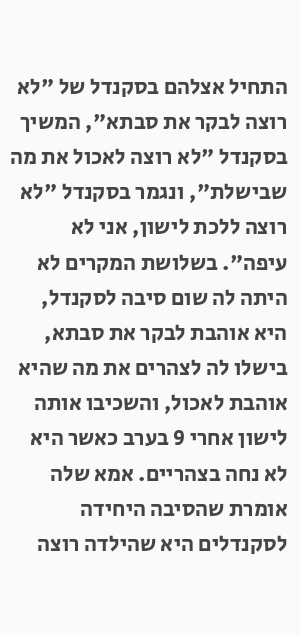התחיל אצלהם בסקנדל של "לא רוצה לבקר את סבתא", המשיך בסקנדל "לא רוצה לאכול את מה שבישלת", ונגמר בסקנדל "לא רוצה ללכת לישון, אני לא עיפה". בשלושת המקרים לא היתה לה שום סיבה לסקנדל, היא אוהבת לבקר את סבתא, בישלו לה לצהרים את מה שהיא אוהבת לאכול, והשכיבו אותה לישון אחרי 9 בערב כאשר היא לא נחה בצהריים. אמא שלה אומרת שהסיבה היחידה לסקנדלים היא שהילדה רוצה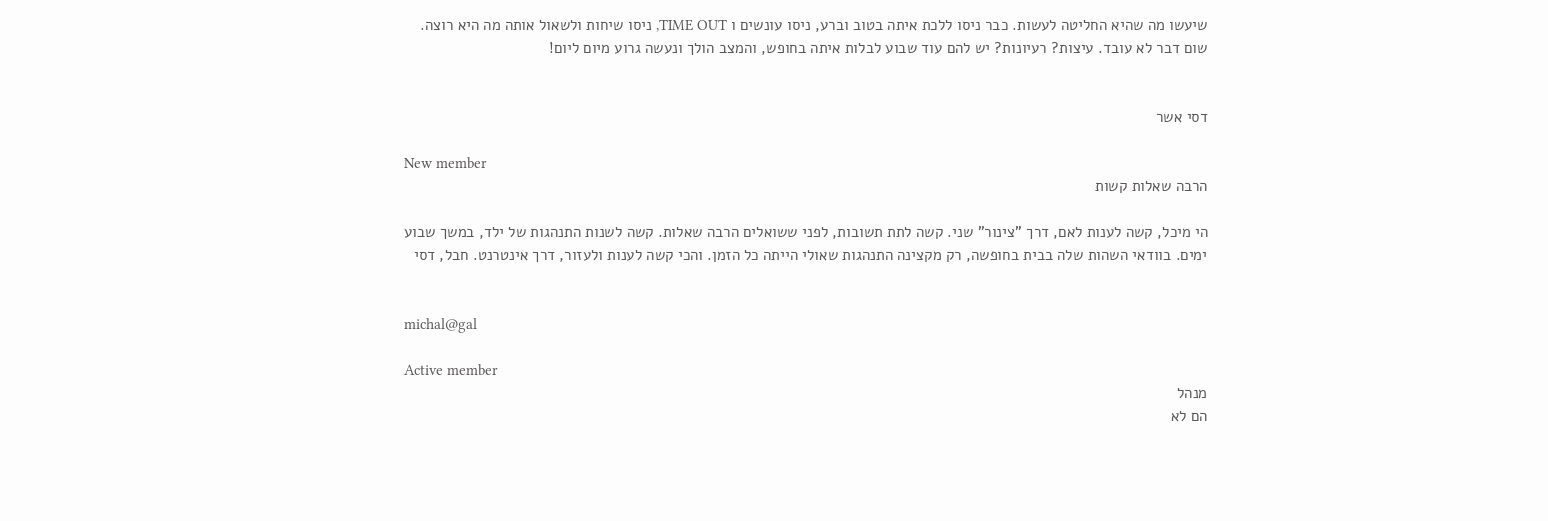שיעשו מה שהיא החליטה לעשות. כבר ניסו ללכת איתה בטוב וברע, ניסו עונשים ו TIME OUT, ניסו שיחות ולשאול אותה מה היא רוצה. שום דבר לא עובד. עיצות? רעיונות? יש להם עוד שבוע לבלות איתה בחופש, והמצב הולך ונעשה גרוע מיום ליום!


דסי אשר

New member
הרבה שאלות קשות

הי מיכל, קשה לענות לאם, דרך "צינור" שני. קשה לתת תשובות, לפני ששואלים הרבה שאלות. קשה לשנות התנהגות של ילד, במשך שבוע ימים. בוודאי השהות שלה בבית בחופשה, רק מקצינה התנהגות שאולי הייתה כל הזמן. והכי קשה לענות ולעזור, דרך אינטרנט. חבל, דסי


michal@gal

Active member
מנהל
הם לא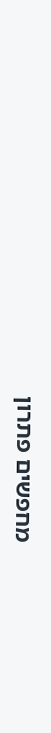מחפשים פתרון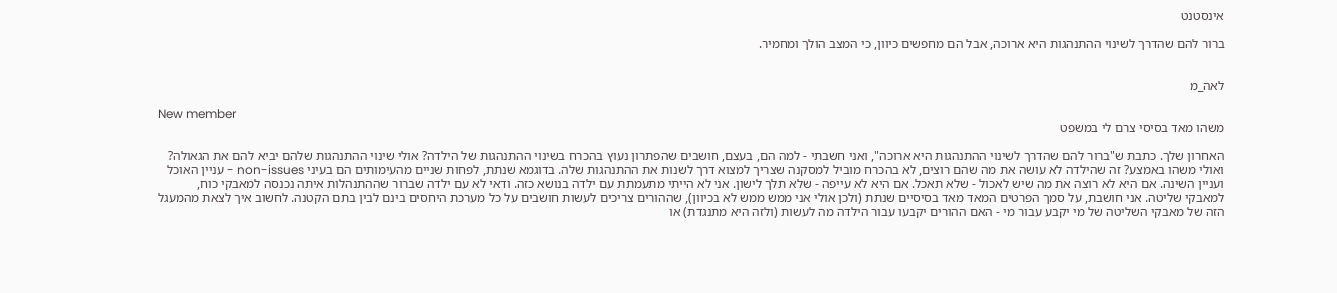אינסטנט

ברור להם שהדרך לשינוי ההתנהגות היא ארוכה, אבל הם מחפשים כיוון, כי המצב הולך ומחמיר.


לאה_מ

New member
משהו מאד בסיסי צרם לי במשפט

האחרון שלך. כתבת ש"ברור להם שהדרך לשינוי ההתנהגות היא ארוכה", ואני חשבתי - למה הם, בעצם, חושבים שהפתרון נעוץ בהכרח בשינוי ההתנהגות של הילדה? אולי שינוי ההתנהגות שלהם יביא להם את הגאולה? ואולי משהו באמצע? זה שהילדה לא עושה את מה שהם רוצים, לא בהכרח מוביל למסקנה שצריך למצוא דרך לשנות את ההתנהגות שלה. בדוגמא שנתת, לפחות שניים מהעימותים הם בעיני non-issues - עניין האוכל ועניין השינה. אם היא לא רוצה את מה שיש לאכול - שלא תאכל. אם היא לא עייפה - שלא תלך לישון. אני לא הייתי מתעמתת עם ילדה בנושא כזה. ודאי לא עם ילדה שברור שההתנהלות איתה נכנסה למאבקי כוח, למאבקי שליטה. אני חושבת, על סמך הפרטים המאד מאד בסיסיים שנתת (ולכן אולי אני ממש ממש לא בכיוון), שההורים צריכים לעשות חושבים על כל מערכת היחסים בינם לבין בתם הקטנה. לחשוב איך לצאת מהמעגל הזה של מאבקי השליטה של מי יקבע עבור מי - האם ההורים יקבעו עבור הילדה מה לעשות (ולזה היא מתנגדת) או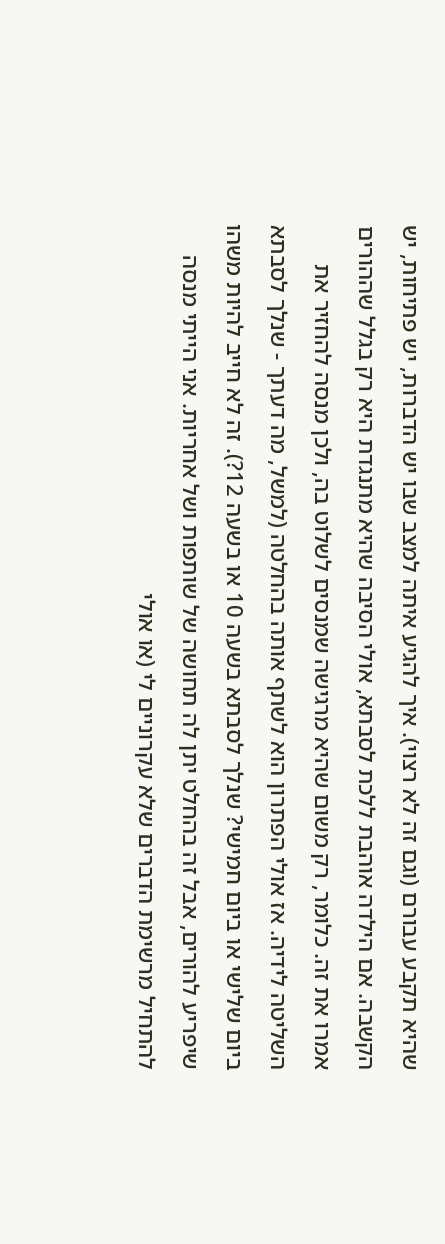שהיא תקבע עבורם (וגם זה לא רצוי). איך להגיע איתה למצב שבו יש הדברות, יש פתיחות, יש הקשבה. אם הילדה אוהבת ללכת לסבתא, אולי הסיבה שהיא מתנגדת היא רק בגלל שההורים אמרו את זה. כלומר, רק משום שהיא מרגישה שמנסים לשלוט בה, ולכן מנסה להחזיר את השליטה לידיה. אז אולי הפתרון הוא לשתף אותה בהחלטה (למשל, מה דעתך - שנלך לסבתא ביום שלישי או ביום חמישי? שנלך לסבתא בשעה 10 או בשעה 12?). זה לא חייב להיות משהו שיפריע להורים, אבל זה בהחלט יתן לה תחושה של שותפות ושל אחריות. אני הייתי מנסה להתחיל מרשימת הדברים שלא עקרוניים לי (או אולי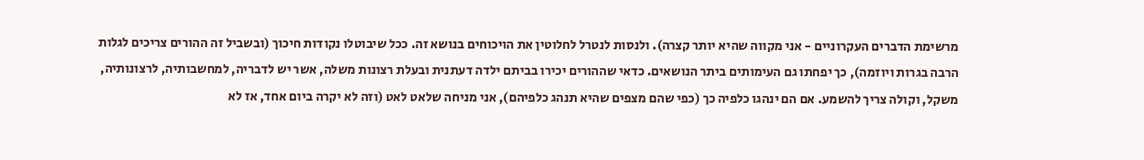מרשימת הדברים העקרוניים - אני מקווה שהיא יותר קצרה). ולנסות לנטרל לחלוטין את הויכוחים בנושא זה. ככל שיבוטלו נקודות חיכוך (ובשביל זה ההורים צריכים לגלות הרבה בגרות ויוזמה), כך יפחתו גם העימותים ביתר הנושאים. כדאי שההורים יכירו בביתם ילדה דעתנית ובעלת רצונות משלה, אשר יש לדבריה, למחשבותיה, לרצונותיה, משקל, וקולה צריך להשמע. אם הם ינהגו כלפיה כך (כפי שהם מצפים שהיא תנהג כלפיהם), אני מניחה שלאט לאט (וזה לא יקרה ביום אחד, אז לא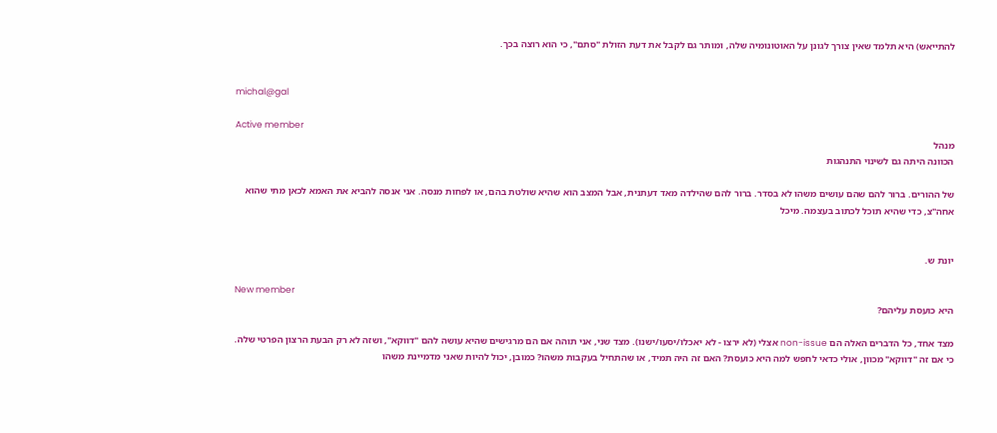להתייאש) היא תלמד שאין צורך לגונן על האוטונומיה שלה, ומותר גם לקבל את דעת הזולת "סתם", כי הוא רוצה בכך.


michal@gal

Active member
מנהל
הכוונה היתה גם לשינוי התנהגות

של ההורים. ברור להם שהם עושים משהו לא בסדר. ברור להם שהילדה מאד דעתנית, אבל המצב הוא שהיא שולטת בהם, או לפחות מנסה. אני אנסה להביא את האמא לכאן מתי שהוא אחה"צ, כדי שהיא תוכל לכתוב בעצמה. מיכל


יונת ש.

New member
היא כועסת עליהם?

מצד אחד, כל הדברים האלה הם non-issue אצלי (לא ירצו - לא יאכלו/יסעו/ישנו). מצד שני, אני תוהה אם הם מרגישים שהיא עושה להם "דווקא", ושזה לא רק הבעת הרצון הפרטי שלה. כי אם זה "דווקא" מכוון, אולי כדאי לחפש למה היא כועסת? האם זה היה תמיד, או שהתחיל בעקבות משהו? כמובן, יכול להיות שאני מדמיינת משהו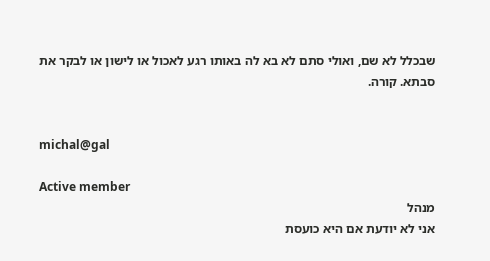שבכלל לא שם, ואולי סתם לא בא לה באותו רגע לאכול או לישון או לבקר את סבתא. קורה.


michal@gal

Active member
מנהל
אני לא יודעת אם היא כועסת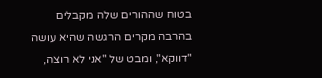בטוח שההורים שלה מקבלים בהרבה מקרים הרגשה שהיא עושה "דווקא", ומבט של "אני לא רוצה,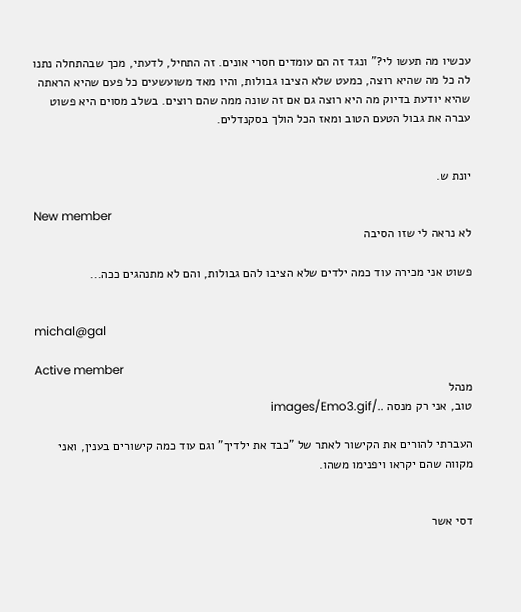עכשיו מה תעשו לי?" ונגד זה הם עומדים חסרי אונים. זה התחיל, לדעתי, מכך שבהתחלה נתנו לה כל מה שהיא רוצה, כמעט שלא הציבו גבולות, והיו מאד משועשעים כל פעם שהיא הראתה שהיא יודעת בדיוק מה היא רוצה גם אם זה שונה ממה שהם רוצים. בשלב מסוים היא פשוט עברה את גבול הטעם הטוב ומאז הכל הולך בסקנדלים.


יונת ש.

New member
לא נראה לי שזו הסיבה

פשוט אני מכירה עוד כמה ילדים שלא הציבו להם גבולות, והם לא מתנהגים ככה...


michal@gal

Active member
מנהל
טוב, אני רק מנסה ../images/Emo3.gif

העברתי להורים את הקישור לאתר של "כבד את ילדיך" וגם עוד כמה קישורים בענין, ואני מקווה שהם יקראו ויפנימו משהו.


דסי אשר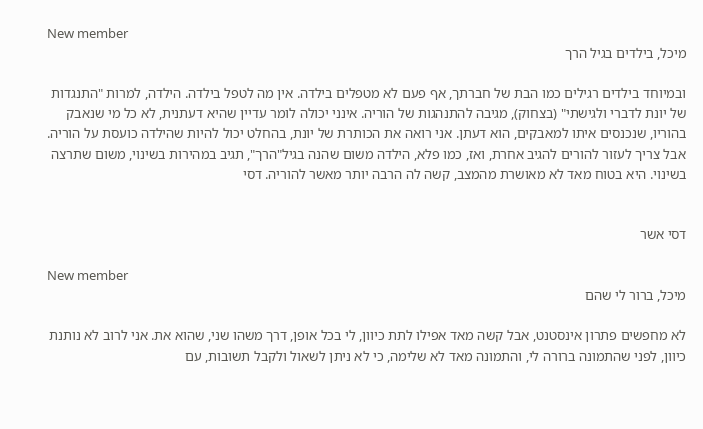New member
מיכל, בילדים בגיל הרך

ובמיוחד בילדים רגילים כמו הבת של חברתך, אף פעם לא מטפלים בילדה. אין מה לטפל בילדה. הילדה, למרות "התנגדות של יונת לדברי ולגישתי" (בצחוק), מגיבה להתנהגות של הוריה. אינני יכולה לומר עדיין שהיא דעתנית, לא כל מי שנאבק בהוריו, שנכנסים איתו למאבקים, הוא דעתן. אני רואה את הכותרת של יונת, בהחלט יכול להיות שהילדה כועסת על הוריה. אבל צריך לעזור להורים להגיב אחרת, ואז, כמו פלא, הילדה משום שהנה בגיל"הרך", תגיב במהירות בשינוי, משום שתרצה בשינוי. היא בטוח מאד לא מאושרת מהמצב, קשה לה הרבה יותר מאשר להוריה. דסי


דסי אשר

New member
מיכל, ברור לי שהם

לא מחפשים פתרון אינסטנט, אבל קשה מאד אפילו לתת כיוון, לי בכל אופן, דרך משהו שני, שהוא את. אני לרוב לא נותנת כיוון, לפני שהתמונה ברורה לי, והתמונה מאד לא שלימה, כי לא ניתן לשאול ולקבל תשובות, עם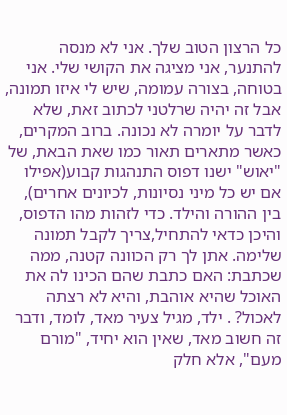כל הרצון הטוב שלך. אני לא מנסה להתנער, אני מציגה את הקושי שלי. אני בטוחה, בצורה עמומה, שיש לי איזו תמונה, אבל זה יהיה שרלטני לכתוב זאת, שלא לדבר על יומרה לא נכונה. ברוב המקרים, כאשר מתארים תאור כמו שאת הבאת, של "יאוש" ישנו דפוס התנהגות קבוע(אפילו אם יש כל מיני נסיונות, לכיונים אחרים), בין ההורה והילד. כדי לזהות מהו הדפוס, והיכן כדאי להתחיל,צריך לקבל תמונה שלימה. אתן לך רק הכוונה קטנה, ממה שכתבת: האם כתבת שהם הכינו לה את האוכל שהיא אוהבת, והיא לא רצתה לאכול? . ילד, מגיל צעיר מאד, לומד, ודבר זה חשוב מאד, שאין הוא יחיד, "מורם מעם", אלא חלק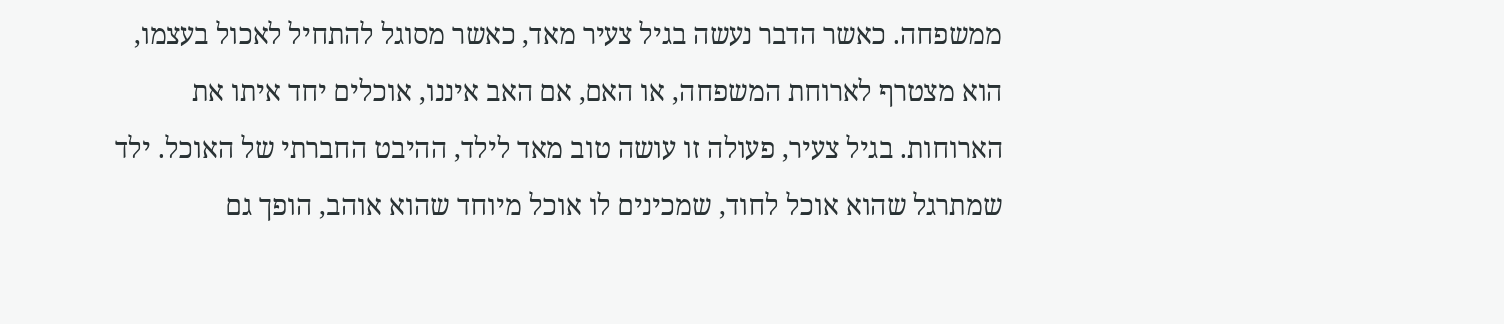ממשפחה. כאשר הדבר נעשה בגיל צעיר מאד, כאשר מסוגל להתחיל לאכול בעצמו, הוא מצטרף לארוחת המשפחה, או האם, אם האב איננו, אוכלים יחד איתו את הארוחות. בגיל צעיר, פעולה זו עושה טוב מאד לילד, ההיבט החברתי של האוכל. ילד שמתרגל שהוא אוכל לחוד, שמכינים לו אוכל מיוחד שהוא אוהב, הופך גם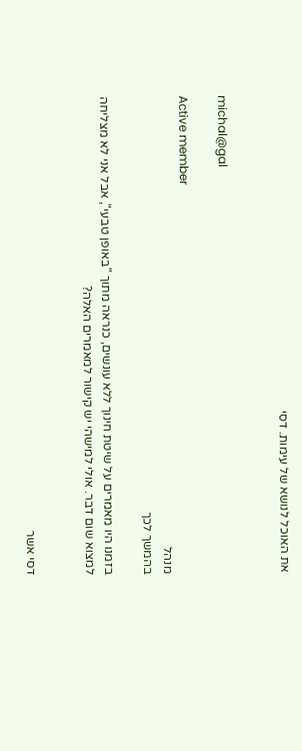את האוכל לנושא של עימות. דסי


michal@gal

Active member
מנהל
בהמשך לכך

בזמנו היו מאמרים על שיטת חינוך ללא עונשים, כנראה מתוך "באופן טבעי", אבל אני לא מצליחה למצוא שום דבר. אולי למישהי יש קישור למאמרים האלה?


דסי אשר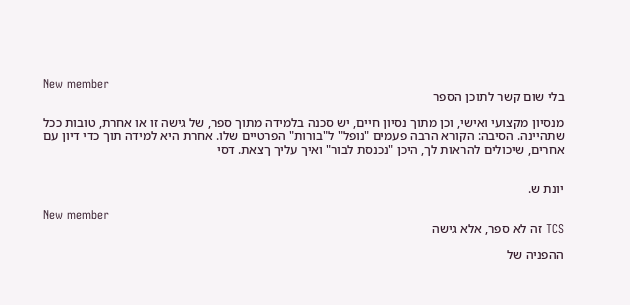New member
בלי שום קשר לתוכן הספר

מנסיון מקצועי ואישי, וכן מתוך נסיון חיים, יש סכנה בלמידה מתוך ספר, של גישה זו או אחרת, טובות ככל שתהיינה. הסיבה: הקורא הרבה פעמים "נופל" ל"בורות" הפרטיים שלו. אחרת היא למידה תוך כדי דיון עם אחרים, שיכולים להראות לך, היכן "נכנסת לבור" ואיך עליך ךצאת. דסי


יונת ש.

New member
TCS זה לא ספר, אלא גישה

ההפניה של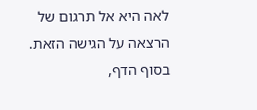לאה היא אל תרגום של הרצאה על הגישה הזאת. בסוף הדף,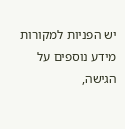יש הפניות למקורות מידע נוספים על הגישה,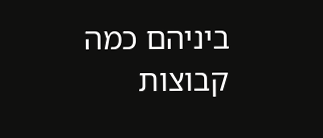ביניהם כמה קבוצות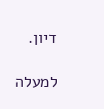דיון.

למעלה